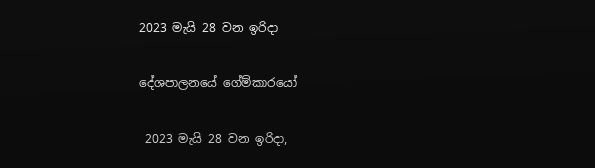2023 මැයි 28 වන ඉරිදා

දේශපාලනයේ ගේම්කාරයෝ

 2023 මැයි 28 වන ඉරිදා,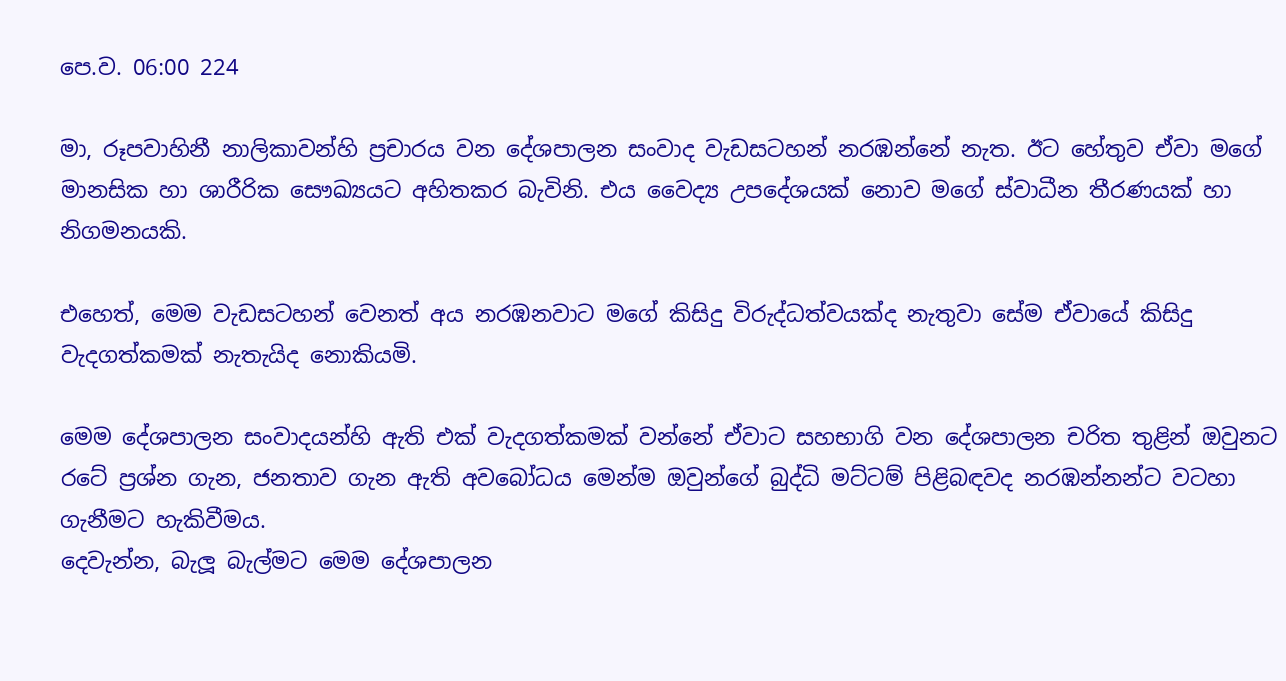පෙ.ව. 06:00 224

මා, රූපවාහිනී නාලිකාවන්හි ප්‍රචාරය වන දේශපාලන සංවාද වැඩසටහන් නරඹන්නේ නැත. ඊට හේතුව ඒවා මගේ මානසික හා ශාරීරික සෞඛ්‍යයට අහිතකර බැවිනි. එය වෛද්‍ය උපදේශයක් නොව මගේ ස්වාධීන තීරණයක් හා නිගමනයකි.

එහෙත්, මෙම වැඩසටහන් වෙනත් අය නරඹනවාට මගේ කිසිදු විරුද්ධත්වයක්ද නැතුවා සේම ඒවායේ කිසිදු වැදගත්කමක් නැතැයිද නොකියමි.

මෙම දේශපාලන සංවාදයන්හි ඇති එක් වැදගත්කමක් වන්නේ ඒවාට සහභාගි වන දේශපාලන චරිත තුළින් ඔවුනට රටේ ප්‍රශ්න ගැන, ජනතාව ගැන ඇති අවබෝධය මෙන්ම ඔවුන්ගේ බුද්ධි මට්ටම් පිළිබඳවද නරඹන්නන්ට වටහා ගැනීමට හැකිවීමය.
දෙවැන්න, බැලූ බැල්මට මෙම දේශපාලන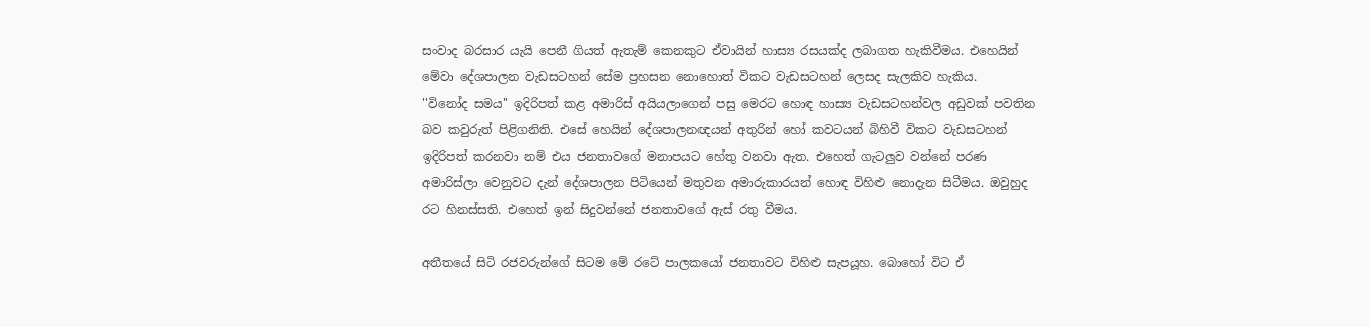සංවාද බරසාර යැයි පෙනී ගියත් ඇතැම් කෙනකුට ඒවායින් හාස්‍ය රසයක්ද ලබාගත හැකිවීමය. එහෙයින් මේවා දේශපාලන වැඩසටහන් සේම ප්‍රහසන නොහොත් විකට වැඩසටහන් ලෙසද සැලකිව හැකිය.
''විනෝද සමය'' ඉදිරිපත් කළ අමාරිස් අයියලාගෙන් පසු මෙරට හොඳ හාස්‍ය වැඩසටහන්වල අඩුවක් පවතින බව කවුරුත් පිළිගනිති. එසේ හෙයින් දේශපාලනඥයන් අතුරින් හෝ කවටයන් බිහිවී විකට වැඩසටහන් ඉදිරිපත් කරනවා නම් එය ජනතාවගේ මනාපයට හේතු වනවා ඇත. එහෙත් ගැටලුව වන්නේ පරණ අමාරිස්ලා වෙනුවට දැන් දේශපාලන පිටියෙන් මතුවන අමාරුකාරයන් හොඳ විහිළු නොදැන සිටීමය. ඔවුහුද රට හිනස්සති. එහෙත් ඉන් සිදුවන්නේ ජනතාවගේ ඇස් රතු වීමය.

අතීතයේ සිටි රජවරුන්ගේ සිටම මේ රටේ පාලකයෝ ජනතාවට විහිළු සැපයූහ. බොහෝ විට ඒ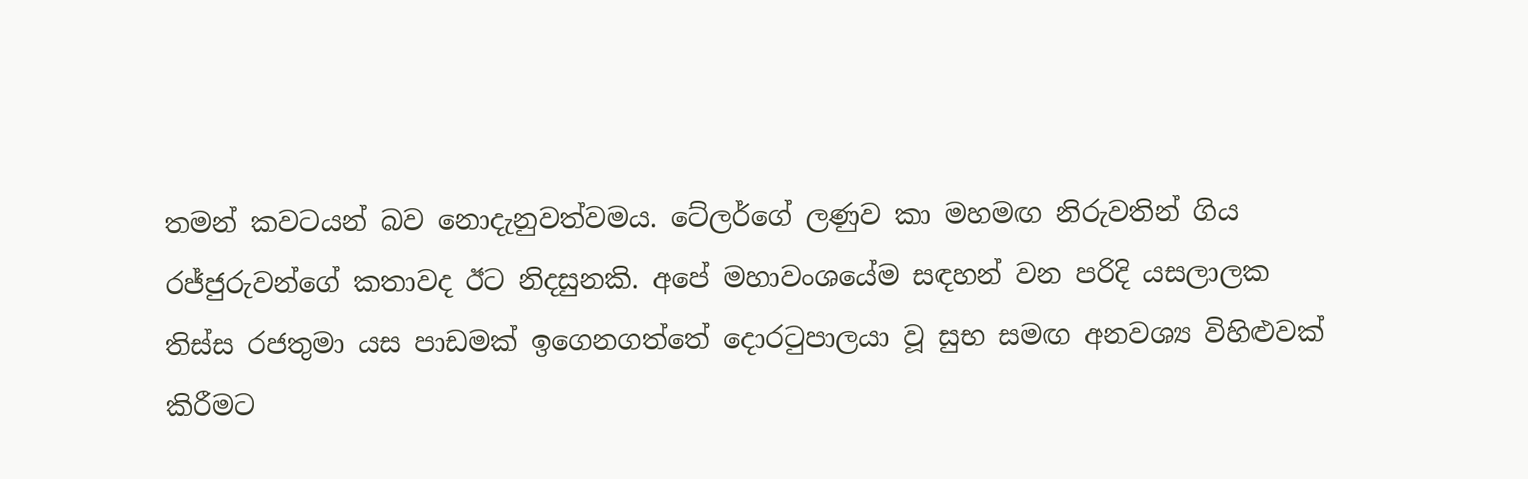තමන් කවටයන් බව නොදැනුවත්වමය. ටේලර්ගේ ලණුව කා මහමඟ නිරුවතින් ගිය රජ්ජුරුවන්ගේ කතාවද ඊට නිදසුනකි. අපේ මහාවංශයේම සඳහන් වන පරිදි යසලාලක තිස්ස රජතුමා යස පාඩමක් ඉගෙනගත්තේ දොරටුපාලයා වූ සුභ සමඟ අනවශ්‍ය විහිළුවක් කිරීමට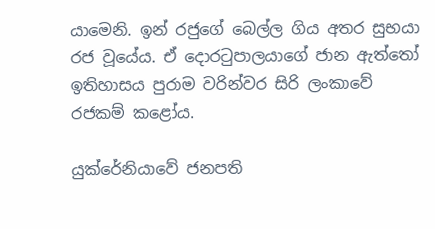යාමෙනි. ඉන් රජුගේ බෙල්ල ගිය අතර සුභයා රජ වූයේය. ඒ දොරටුපාලයාගේ ජාන ඇත්තෝ ඉතිහාසය පුරාම වරින්වර සිරි ලංකාවේ රජකම් කළෝය.

යුක්රේනියාවේ ජනපති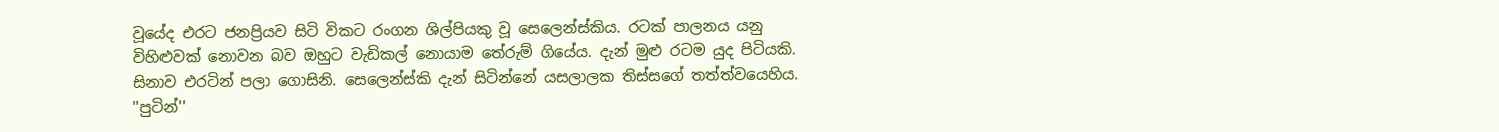වූයේද එරට ජනප්‍රියව සිටි විකට රංගන ශිල්පියකු වූ සෙලෙන්ස්කිය. රටක් පාලනය යනු විහිළුවක් නොවන බව ඔහුට වැඩිකල් නොයාම තේරුම් ගියේය. දැන් මුළු රටම යුද පිටියකි. සිනාව එරටින් පලා ගොසිනි. සෙලෙන්ස්කි දැන් සිටින්නේ යසලාලක තිස්සගේ තත්ත්වයෙහිය. ''පුටින්''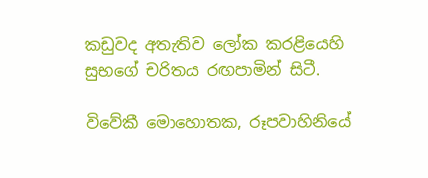කඩුවද අතැතිව ලෝක කරළියෙහි සුභගේ චරිතය රඟපාමින් සිටී.

විවේකී මොහොතක, රූපවාහිනියේ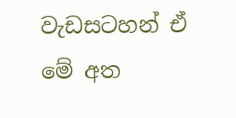වැඩසටහන් ඒ මේ අත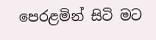පෙරළමින් සිටි මට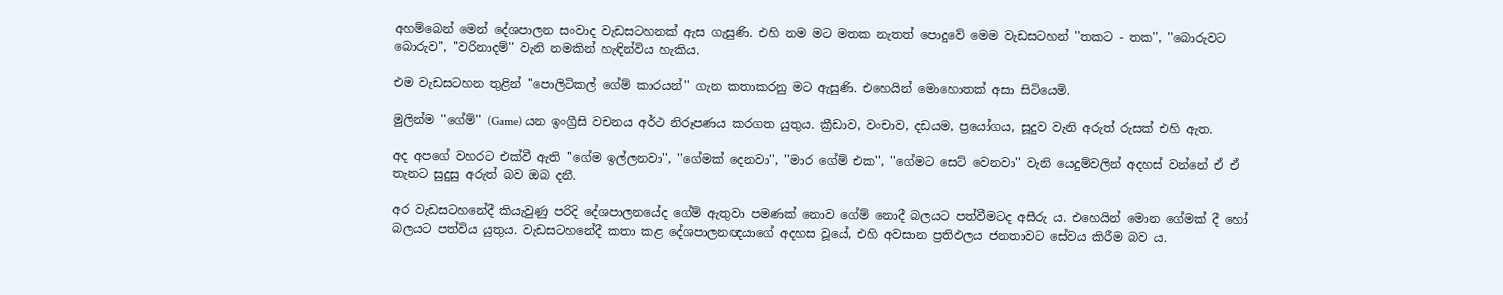අහම්බෙන් මෙන් දේශපාලන සංවාද වැඩසටහනක් ඇස ගැසුණි. එහි නම මට මතක නැතත් පොදුවේ මෙම වැඩසටහන් ''තකට - තක'', ''බොරුවට බොරුව'', ''වරිනාදම්'' වැනි නමකින් හැඳින්විය හැකිය.

එම වැඩසටහන තුළින් ''පොලිටිකල් ගේම් කාරයන්'' ගැන කතාකරනු මට ඇසුණි. එහෙයින් මොහොතක් අසා සිටියෙමි.

මුලින්ම ''ගේම්'' (Game) යන ඉංග්‍රීසි වචනය අර්ථ නිරූපණය කරගත යුතුය. ක්‍රීඩාව, වංචාව, දඩයම, ප්‍රයෝගය, සූදුව වැනි අරුත් රුසක් එහි ඇත.

අද අපගේ වහරට එක්වී ඇති ''ගේම ඉල්ලනවා'', ''ගේමක් දෙනවා'', ''මාර ගේම් එක'', ''ගේමට සෙට් වෙනවා'' වැනි යෙදුම්වලින් අදහස් වන්නේ ඒ ඒ තැනට සුදුසු අරුත් බව ඔබ දනී.

අර වැඩසටහනේදී කියැවුණු පරිදි දේශපාලනයේද ගේම් ඇතුවා පමණක් නොව ගේම් නොදී බලයට පත්වීමටද අසීරු ය. එහෙයින් මොන ගේමක් දී හෝ බලයට පත්විය යුතුය. වැඩසටහනේදී කතා කළ දේශපාලනඥයාගේ අදහස වූයේ, එහි අවසාන ප්‍රතිඵලය ජනතාවට සේවය කිරීම බව ය.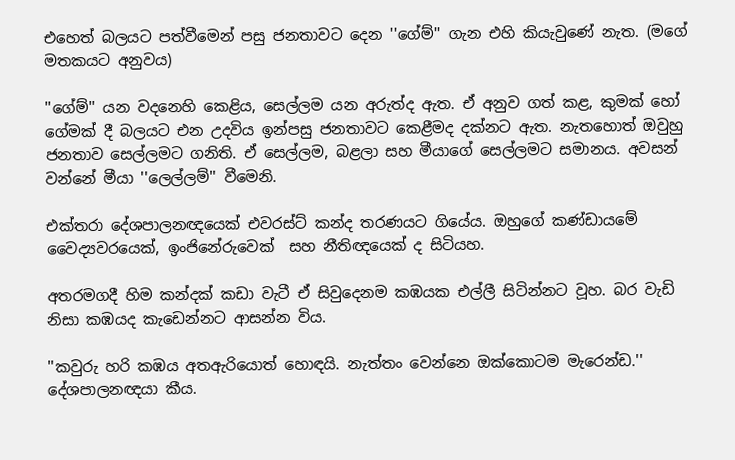එහෙත් බලයට පත්වීමෙන් පසු ජනතාවට දෙන ''ගේම්'' ගැන එහි කියැවුණේ නැත. (මගේ මතකයට අනුවය)

''ගේම්'' යන වදනෙහි කෙළිය, සෙල්ලම යන අරුත්ද ඇත. ඒ අනුව ගත් කළ, කුමක් හෝ ගේමක් දී බලයට එන උදවිය ඉන්පසු ජනතාවට කෙළීමද දක්නට ඇත. නැතහොත් ඔවුහු ජනතාව සෙල්ලමට ගනිති. ඒ සෙල්ලම, බළලා සහ මීයාගේ සෙල්ලමට සමානය. අවසන් වන්නේ මීයා ''ලෙල්ලම්'' වීමෙනි.

එක්තරා දේශපාලනඥයෙක් එවරස්ට් කන්ද තරණයට ගියේය. ඔහුගේ කණ්ඩායමේ වෛද්‍යවරයෙක්, ඉංජිනේරුවෙක්  සහ නීතිඥයෙක් ද සිටියහ.

අතරමගදී හිම කන්දක් කඩා වැටී ඒ සිවුදෙනම කඹයක එල්ලී සිටින්නට වූහ. බර වැඩි නිසා කඹයද කැඩෙන්නට ආසන්න විය.

''කවුරු හරි කඹය අතඇරියොත් හොඳයි. නැත්තං වෙන්නෙ ඔක්කොටම මැරෙන්ඩ.'' දේශපාලනඥයා කීය.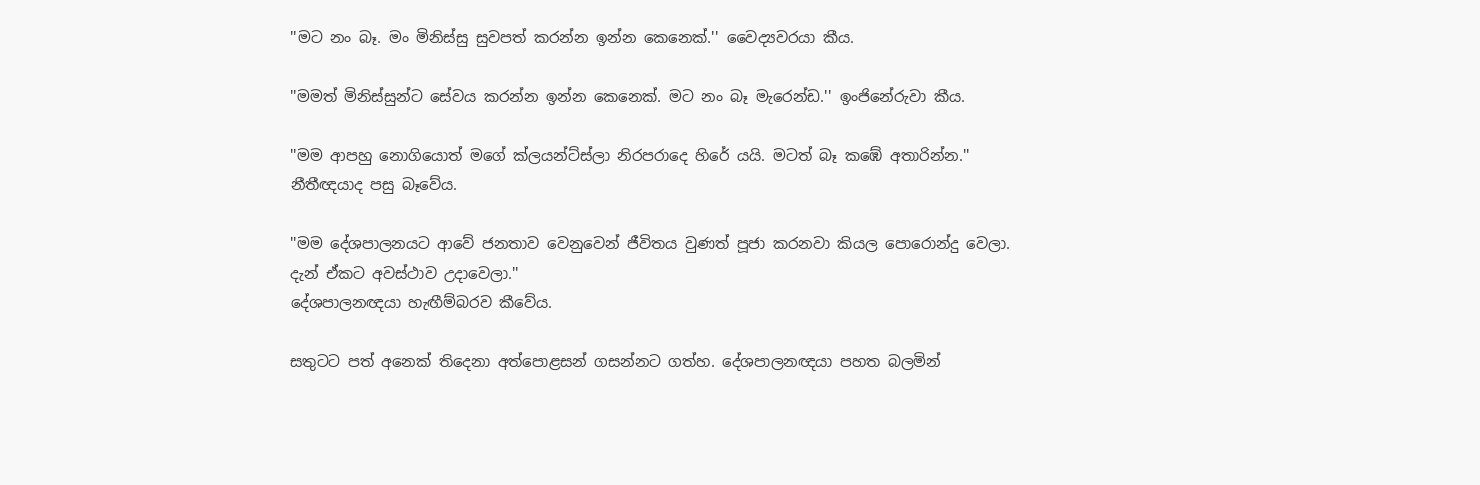''මට නං බෑ. මං මිනිස්සු සුවපත් කරන්න ඉන්න කෙනෙක්.'' වෛද්‍යවරයා කීය.

''මමත් මිනිස්සුන්ට සේවය කරන්න ඉන්න කෙනෙක්. මට නං බෑ මැරෙන්ඩ.'' ඉංජිනේරුවා කීය.

''මම ආපහු නොගියොත් මගේ ක්ලයන්ට්ස්ලා නිරපරාදෙ හිරේ යයි. මටත් බෑ කඹේ අතාරින්න.'' නීතීඥයාද පසු බෑවේය.

''මම දේශපාලනයට ආවේ ජනතාව වෙනුවෙන් ජීවිතය වුණත් පූජා කරනවා කියල පොරොන්දු වෙලා. දැන් ඒකට අවස්ථාව උදාවෙලා.''
දේශපාලනඥයා හැඟීම්බරව කීවේය.

සතුටට පත් අනෙක් තිදෙනා අත්පොළසන් ගසන්නට ගත්හ. දේශපාලනඥයා පහත බලමින්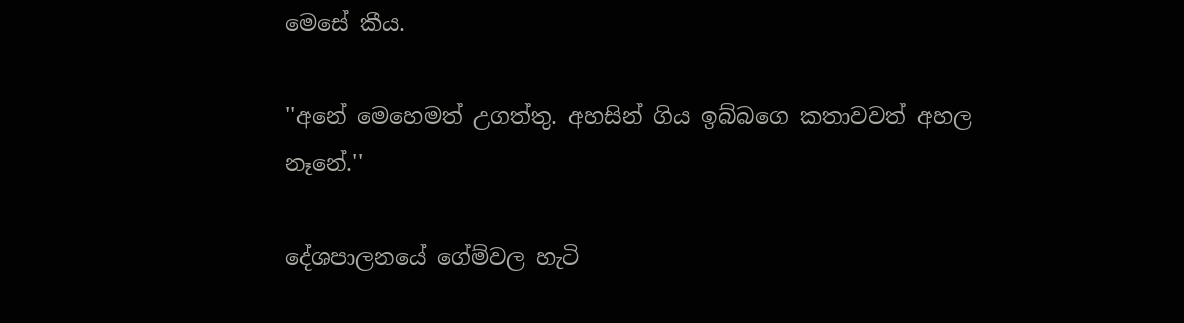මෙසේ කීය.

''අනේ මෙහෙමත් උගත්තු. අහසින් ගිය ඉබ්බගෙ කතාවවත් අහල නෑනේ.''

දේශපාලනයේ ගේම්වල හැටි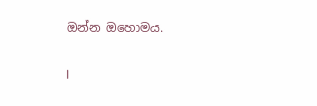ඔන්න ඔහොමය.

I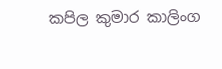කපිල කුමාර කාලිංග